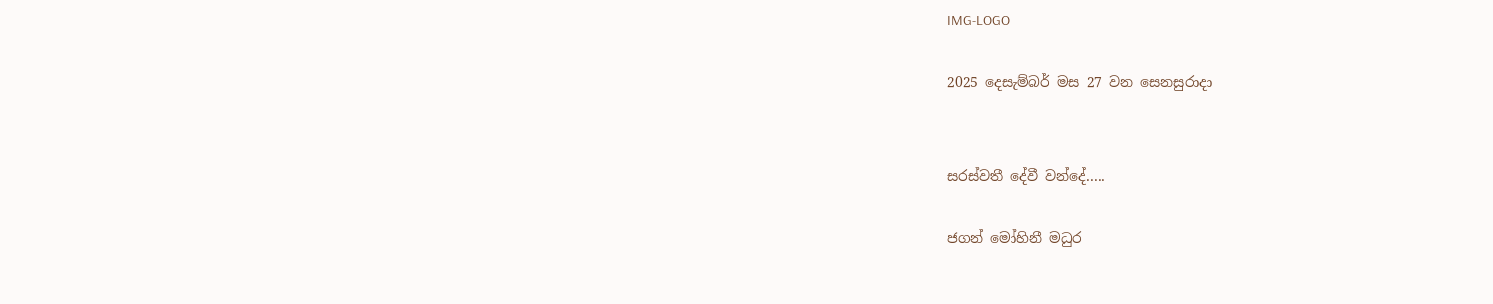IMG-LOGO

2025 දෙසැම්බර් මස 27 වන සෙනසුරාදා


සරස්වතී දේවී වන්දේ.....

ජගන් මෝහිනී මධුර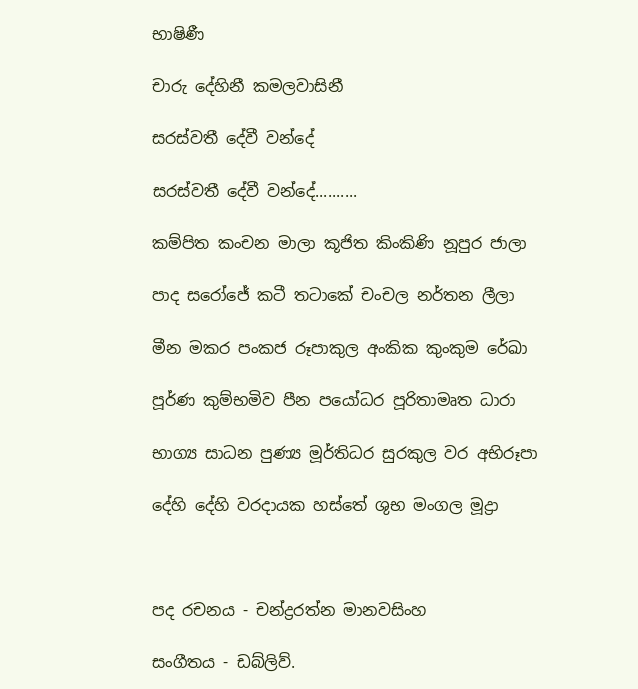භාෂිණී

චාරු දේහිනී කමලවාසිනී

සරස්වතී දේවී වන්දේ

සරස්වතී දේවී වන්දේ..........

කම්පිත කංචන මාලා කූජිත කිංකිණි නූපුර ජාලා

පාද සරෝජේ කටී තටාකේ චංචල නර්තන ලීලා

මීන මකර පංකජ රූපාකුල අංකික කුංකුම රේඛා

පූර්ණ කුම්භමිව පීන පයෝධර පූරිතාමෘත ධාරා

භාග්‍ය සාධන පුණ්‍ය මූර්තිධර සුරකුල වර අභිරූපා

දේහි දේහි වරදායක හස්තේ ශුභ මංගල මූද්‍රා



පද රචනය - චන්ද්‍රරත්න මානවසිංහ

සංගීතය - ඩබ්ලිව්.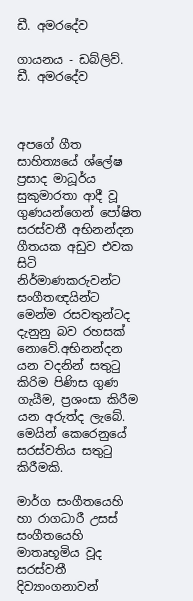ඩී. අමරදේව

ගායනය - ඩබ්ලිව්. ඩී. අමරදේව



අපගේ ගීත සාහිත්‍යයේ ශ්ලේෂ ප්‍රසාද මාධූර්ය සුකුමාරතා ආදී වූ ගුණයන්ගෙන් පෝෂිත සරස්වතී අභිනන්දන ගීතයක අඩුව එවක සිටි නිර්මාණකරුවන්ට සංගීතඥයින්ට මෙන්ම රසවතුන්ටද දැනුනු බව රහසක් නොවේ.අභිනන්දන යන වදනින් සතුටු කිරිම පිණිස ගුණ ගැයීම, ප්‍රශංසා කිරීම යන අරුත්ද ලැබේ. මෙයින් කෙරෙනුයේ සරස්වතිය සතුටු කිරීමකි.

මාර්ග සංගීතයෙහි හා රාගධාරී උසස් සංගීතයෙහි මාතෘභූමිය වූද සරස්වතී දිව්‍යාංගනාවන්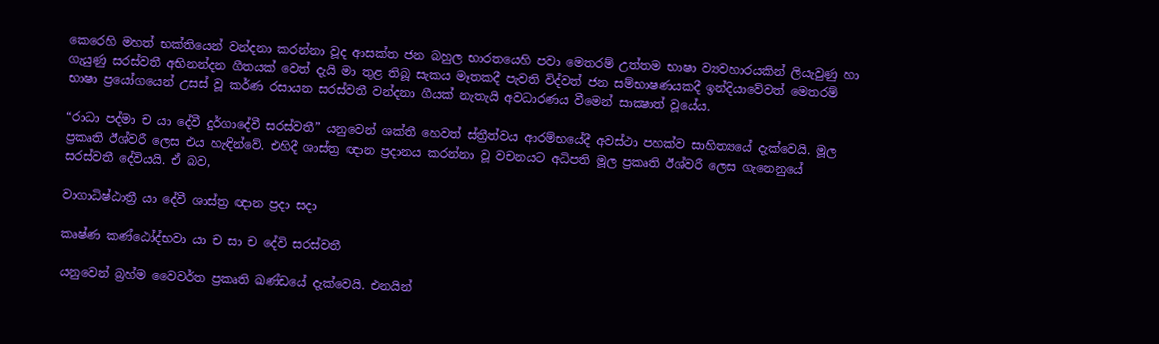කෙරෙහි මහත් භක්තියෙන් වන්දනා කරන්නා වූද ආසක්ත ජන බහුල භාරතයෙහි පවා මෙතරම් උත්තම භාෂා ව්‍යවහාරයකින් ලියැවුණු හා ගැයුණු සරස්වතී අභිනන්දන ගීතයක් වෙත් දැයි මා තුළ තිබූ සැකය මෑතකදී පැවති විද්වත් ජන සම්භාෂණයකදී ඉන්දියාවේවත් මෙතරම් භාෂා ප්‍රයෝගයෙන් උසස් වූ කර්ණ රසායන සරස්වතී වන්දනා ගීයක් නැතැයි අවධාරණය වීමෙන් සාක්‍ෂාත් වූයේය.

“රාධා පද්මා ච යා දේවී දුර්ගාදේවී සරස්වතී” යනුවෙන් ශක්තී හෙවත් ස්ත්‍රීත්වය ආරම්භයේදී අවස්ථා පහක්ව සාහිත්‍යයේ දැක්වෙයි. මූල ප්‍රකෘති ඊශ්වරී ලෙස එය හැඳින්වේ. එහිදී ශාස්ත්‍ර ඥාන ප්‍රදානය කරන්නා වූ වචනයට අධිපති මූල ප්‍රකෘති ඊශ්වරී ලෙස ගැනෙනුයේ සරස්වතී දේවියයි. ඒ බව,

වාගාධිෂ්ඨාත්‍රී යා දේවී ශාස්ත්‍ර ඥාන ප්‍රදා සදා

කෘෂ්ණ කණ්ඨෝද්භවා යා ච සා ච දේවි සරස්වතී

යනුවෙන් බ්‍රහ්ම වෛවර්ත ප්‍රකෘති ඛණ්ඩයේ දැක්වෙයි. එනයින්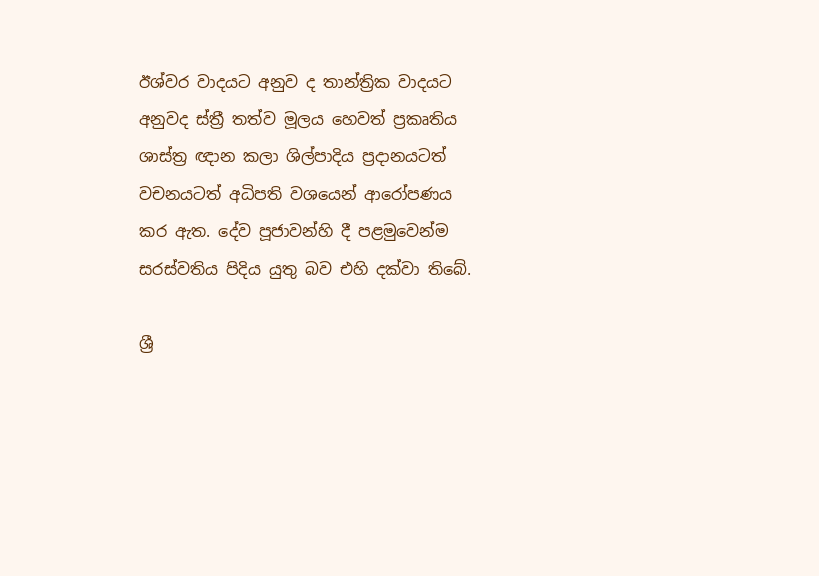ඊශ්වර වාදයට අනුව ද තාන්ත්‍රික වාදයට අනුවද ස්ත්‍රී තත්ව මූලය හෙවත් ප්‍රකෘතිය ශාස්ත්‍ර ඥාන කලා ශිල්පාදිය ප්‍රදානයටත් වචනයටත් අධිපති වශයෙන් ආරෝපණය කර ඇත. දේව පූජාවන්හි දී පළමුවෙන්ම සරස්වතිය පිදිය යුතු බව එහි දක්වා තිබේ.

ශ්‍රී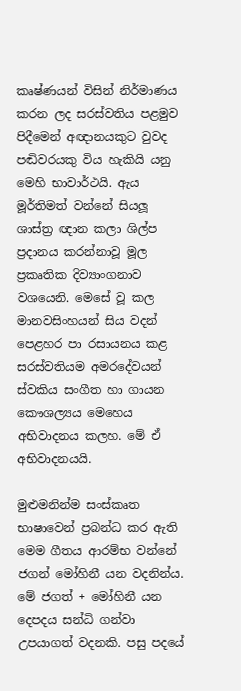කෘෂ්ණයන් විසින් නිර්මාණය කරන ලද සරස්වතිය පළමුව පිදීමෙන් අඥානයකුට වුවද පඬිවරයකු විය හැකියි යනු මෙහි භාවාර්ථයි. ඇය මූර්තිමත් වන්නේ සියලූ ශාස්ත්‍ර ඥාන කලා ශිල්ප ප්‍රදානය කරන්නාවූ මූල ප්‍රකෘතික දිව්‍යාංගනාව වශයෙනි. මෙසේ වූ කල මානවසිංහයන් සිය වදන් පෙළහර පා රසායනය කළ සරස්වතියම අමරදේවයන් ස්වකිය සංගීත හා ගායන කෞශල්‍යය මෙහෙය අභිවාදනය කලහ. මේ ඒ අභිවාදනයයි.

මුළුමනින්ම සංස්කෘත භාෂාවෙන් ප්‍රබන්ධ කර ඇති මෙම ගීතය ආරම්භ වන්නේ ජගන් මෝහිනී යන වදනින්ය. මේ ජගත් + මෝහිනී යන දෙපදය සන්ධි ගන්වා උපයාගත් වදනකි. පසු පදයේ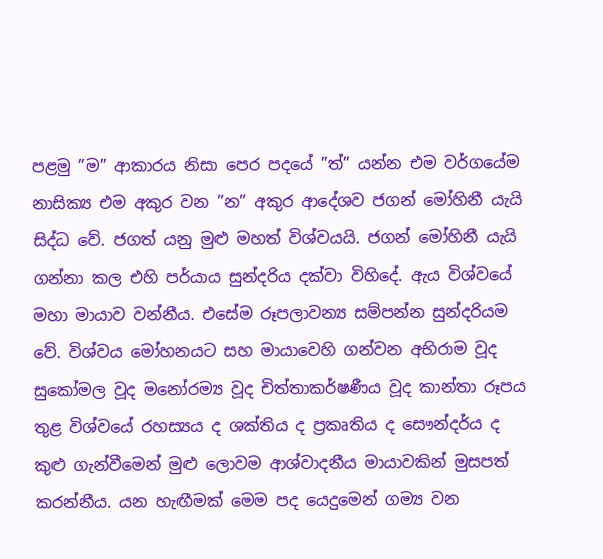පළමු ”ම” ආකාරය නිසා පෙර පදයේ ”ත්” යන්න එම වර්ගයේම නාසික්‍ය එම අකුර වන ”න” අකුර ආදේශව ජගන් මෝහිනී යැයි සිද්ධ වේ. ජගත් යනු මුළු මහත් විශ්වයයි. ජගන් මෝහිනී යැයි ගන්නා කල එහි පර්යාය සුන්දරිය දක්වා විහිදේ. ඇය විශ්වයේ මහා මායාව වන්නීය. එසේම රූපලාවන්‍ය සම්පන්න සුන්දරියම වේ. විශ්වය මෝහනයට සහ මායාවෙහි ගන්වන අභිරාම වූද සුකෝමල වූද මනෝරම්‍ය වූද චිත්තාකර්ෂණීය වූද කාන්තා රූපය තුළ විශ්වයේ රහස්‍යය ද ශක්තිය ද ප්‍රකෘතිය ද සෞන්දර්ය ද කුළු ගැන්වීමෙන් මුළු ලොවම ආශ්වාදනීය මායාවකින් මුසපත් කරන්නීය. යන හැඟීමක් මෙම පද යෙදුමෙන් ගම්‍ය වන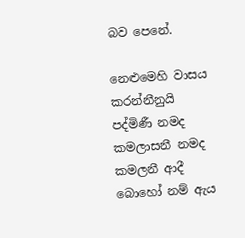බව පෙනේ.

නෙළුමෙහි වාසය කරන්නීනුයි පද්මිණී නමද කමලාසනී නමද කමලනී ආදී බොහෝ නම් ඇය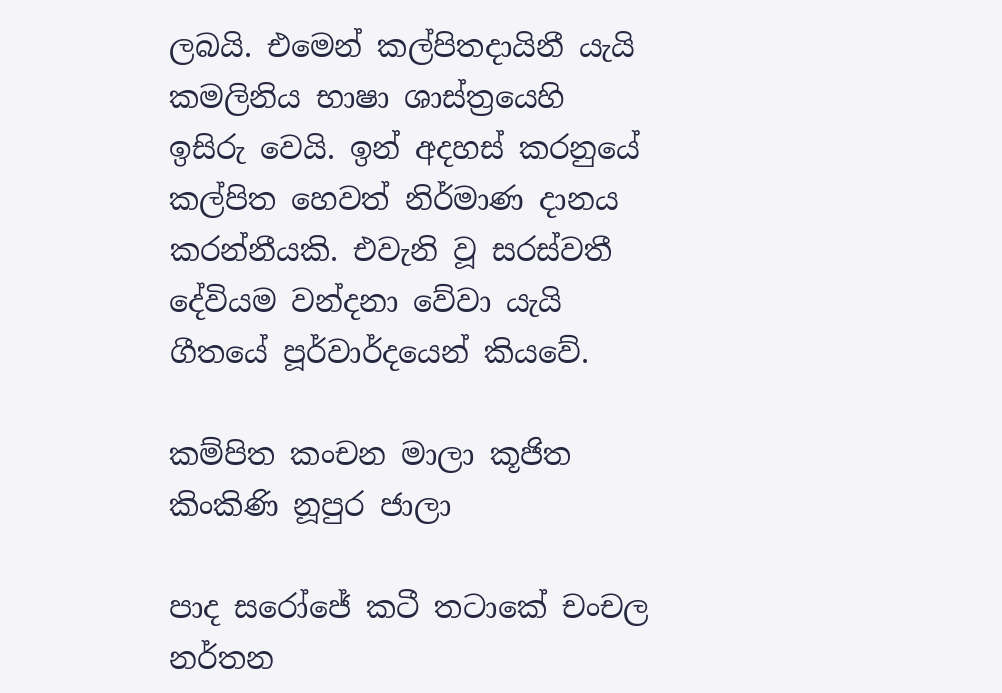ලබයි. එමෙන් කල්පිතදායිනී යැයි කමලිනිය භාෂා ශාස්ත්‍රයෙහි ඉසිරු වෙයි. ඉන් අදහස් කරනුයේ කල්පිත හෙවත් නිර්මාණ දානය කරන්නීයකි. එවැනි වූ සරස්වතී දේවියම වන්දනා වේවා යැයි ගීතයේ පූර්වාර්දයෙන් කියවේ.

කම්පිත කංචන මාලා කූජිත කිංකිණි නූපුර ජාලා

පාද සරෝජේ කටී තටාකේ චංචල නර්තන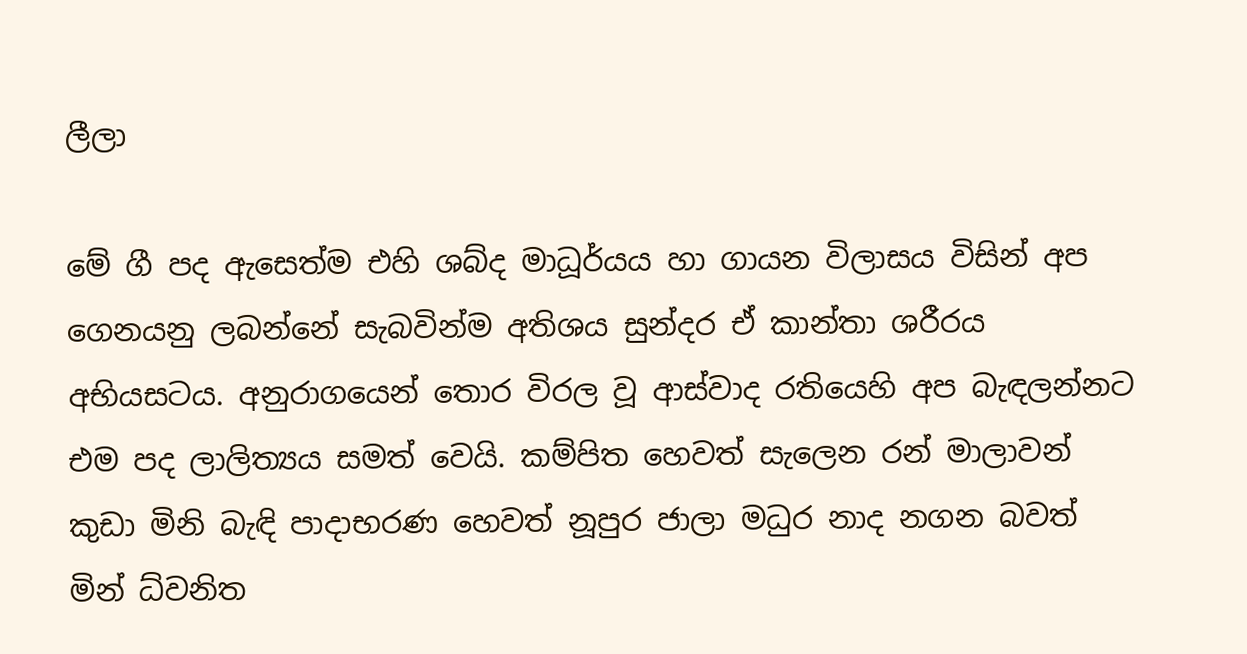ලීලා

මේ ගී පද ඇසෙත්ම එහි ශබ්ද මාධූර්යය හා ගායන විලාසය විසින් අප ගෙනයනු ලබන්නේ සැබවින්ම අතිශය සුන්දර ඒ කාන්තා ශරීරය අභියසටය. අනුරාගයෙන් තොර විරල වූ ආස්වාද රතියෙහි අප බැඳලන්නට එම පද ලාලිත්‍යය සමත් වෙයි. කම්පිත හෙවත් සැලෙන රන් මාලාවන් කුඩා මිනි බැඳි පාදාභරණ හෙවත් නූපුර ජාලා මධුර නාද නගන බවත් මින් ධ්වනිත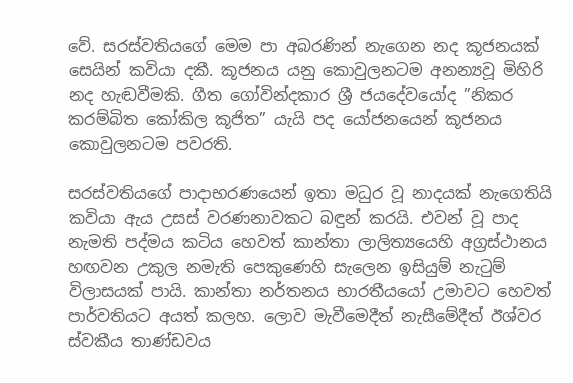වේ. සරස්වතියගේ මෙම පා අබරණින් නැගෙන නද කූජනයක් සෙයින් කවියා දකී. කූජනය යනු කොවුලනටම අනන්‍යවූ මිහිරි නද හැඬවීමකි. ගීත ගෝවින්දකාර ශ්‍රී ජයදේවයෝද ”නිකර කරම්බිත කෝකිල කූජිත” යැයි පද යෝජනයෙන් කූජනය කොවුලනටම පවරති.

සරස්වතියගේ පාදාභරණයෙන් ඉතා මධුර වූ නාදයක් නැගෙතියි කවියා ඇය උසස් වරණනාවකට බඳුන් කරයි. එවන් වූ පාද නැමති පද්මය කටිය හෙවත් කාන්තා ලාලිත්‍යයෙහි අග්‍රස්ථානය හඟවන උකුල නමැති පෙකුණෙහි සැලෙන ඉසියුම් නැටුම් විලාසයක් පායි. කාන්තා නර්තනය භාරතීයයෝ උමාවට හෙවත් පාර්වතියට අයත් කලහ. ලොව මැවීමෙදීත් නැසීමේදීත් ඊශ්වර ස්වකීය තාණ්ඩවය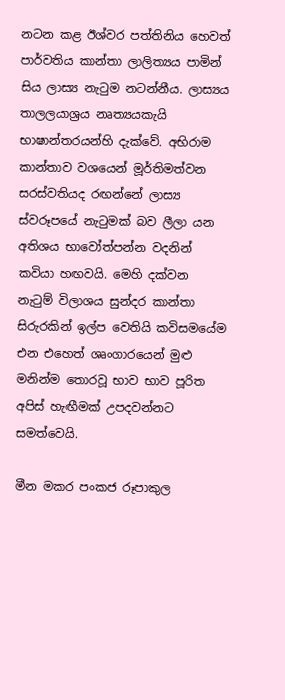නටන කළ ඊශ්වර පත්තිනිය හෙවත් පාර්වතිය කාන්තා ලාලිත්‍යය පාමින් සිය ලාස්‍ය නැටුම නටන්නීය. ලාස්‍යය තාලලයාශ්‍රය නෘත්‍යයකැයි භාෂාන්තරයන්හි දැක්වේ. අභිරාම කාන්තාව වශයෙන් මූර්තිමත්වන සරස්වතියද රඟන්නේ ලාස්‍ය ස්වරූපයේ නැටුමක් බව ලීලා යන අතිශය භාවෝත්පන්න වදනින් කවියා හඟවයි. මෙහි දක්වන නැටුම් විලාශය සුන්දර කාන්තා සිරුරකින් ඉල්ප වෙතියි කවිසමයේම එන එහෙත් ශෘංගාරයෙන් මුළු මනින්ම තොරවූ භාව භාව පූරිත අපිස් හැඟීමක් උපදවන්නට සමත්වෙයි.

මීන මකර පංකජ රූපාකුල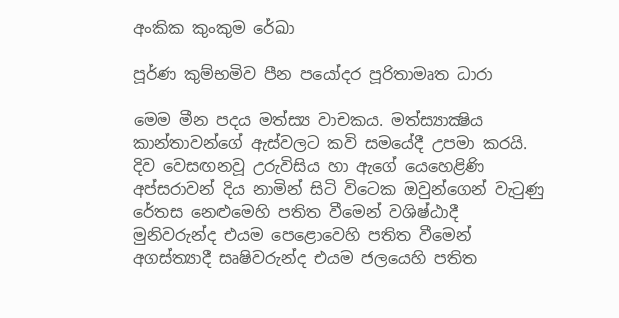අංකික කුංකුම රේඛා

පූර්ණ කුම්භමිව පීන පයෝදර පූරිතාමෘත ධාරා

මෙම මීන පදය මත්ස්‍ය වාචකය. මත්ස්‍යාක්‍ෂිය කාන්තාවන්ගේ ඇස්වලට කවි සමයේදී උපමා කරයි. දිව වෙසඟනවූ උරුවිසිය හා ඇගේ යෙහෙළිණි අප්සරාවන් දිය නාමින් සිටි විටෙක ඔවුන්ගෙන් වැටුණු රේතස නෙළුමෙහි පතිත වීමෙන් වශිෂ්ඨාදී මුනිවරුන්ද එයම පෙළොවෙහි පතිත වීමෙන් අගස්ත්‍යාදී සෘෂිවරුන්ද එයම ජලයෙහි පතිත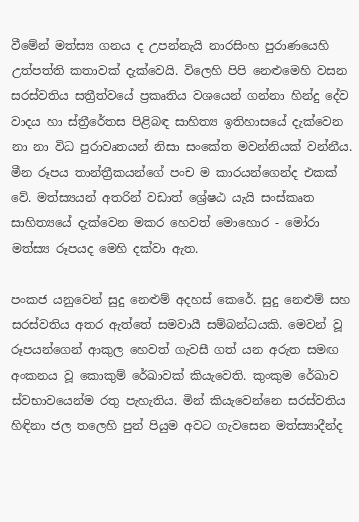වීමේන් මත්ස්‍ය ගනය ද උපන්නැයි නාරසිංහ පුරාණයෙහි උත්පත්ති කතාවක් දැක්වෙයි. විලෙහි පිපි නෙළුමෙහි වසන සරස්වතිය සත්‍රීත්වයේ ප්‍රකෘතිය වශයෙන් ගන්නා හින්දු දේව වාදය හා ස්ත්‍රීරේතස පිළිබඳ සාහිත්‍ය ඉතිහාසයේ දැක්වෙන නා නා විධ පුරාවෘතයන් නිසා සංකේත මවන්නියක් වන්නීය. මීන රූපය තාන්ත්‍රීකයන්ගේ පංච ම කාරයන්ගෙන්ද එකක් වේ. මත්ස්‍යයන් අතරින් වඩාත් ශ්‍රේෂඨ යැයි සංස්කෘත සාහිත්‍යයේ දැක්වෙන මකර හෙවත් මොහොර - මෝරා මත්ස්‍ය රූපයද මෙහි දක්වා ඇත.

පංකජ යනුවෙන් සුදු නෙළුම් අදහස් කෙරේ. සුදු නෙළුම් සහ සරස්වතිය අතර ඇත්තේ සමවායී සම්බන්ධයකි. මෙවන් වූ රූපයන්ගෙන් ආකුල හෙවත් ගැවසී ගත් යන අරුත සමඟ අංකනය වූ කොකුම් රේඛාවක් කියැවෙති. කුංකුම රේඛාව ස්වභාවයෙන්ම රතු පැහැතිය. මින් කියැවෙන්නෙ සරස්වතිය හිඳිනා ජල තලෙහි පුන් පියුම අවට ගැවසෙන මත්ස්‍යාදීන්ද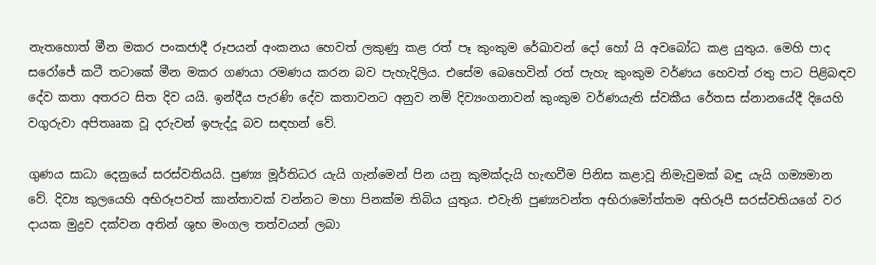නැතහොත් මීන මකර පංකජාදී රූපයන් අංකනය හෙවත් ලකුණු කළ රත් පෑ කුංකුම රේඛාවන් දෝ හෝ යි අවබෝධ කළ යුතුය. මෙහි පාද සරෝජේ කටී තටාකේ මීන මකර ගණයා රමණය කරන බව පැහැදිලිය. එසේම බෙහෙවින් රත් පැහැ කුංකුම වර්ණය හෙවත් රතු පාට පිළිබඳව දේව කතා අතරට සිත දිව යයි. ඉන්දීය පැරණි දේව කතාවනට අනුව නම් දිව්‍යංගනාවන් කුංකුම වර්ණයැති ස්වකීය රේතස ස්නානයේදී දියෙහි වගුරුවා අපිතෲක වූ දරුවන් ඉපැද්දූ බව සඳහන් වේ.

ගුණය සාධා දෙනුයේ සරස්වතියයි. පුණ්‍ය මූර්තිධර යැයි ගැන්මෙන් පින යනු කුමක්දැයි හැඟවීම පිනිස කළාවූ නිමැවුමක් බඳු යැයි ගම්‍යමාන වේ. දිව්‍ය කුලයෙහි අභිරූපවත් කාන්තාවක් වන්නට මහා පිනක්ම තිබිය යුතුය. එවැනි පුණ්‍යවන්ත අභිරාමෝත්තම අභිරූපී සරස්වතියගේ වර දායක මුද්‍රව දක්වන අතින් ශුභ මංගල තත්වයන් ලබා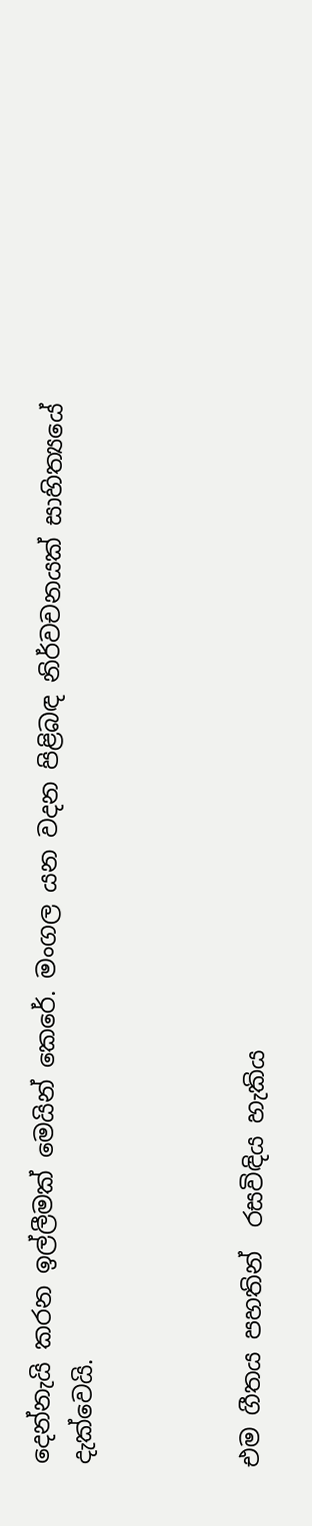දෙන්නැයි කරන ඉල්ලීමක් මෙයින් කෙරේ. මංගල යන වදන පිළිබඳ නිර්වචනයක් සාහිත්‍යයේ දැක්වෙයි.



එම ගීතය පහතින්  රසවිඳිය හැකිය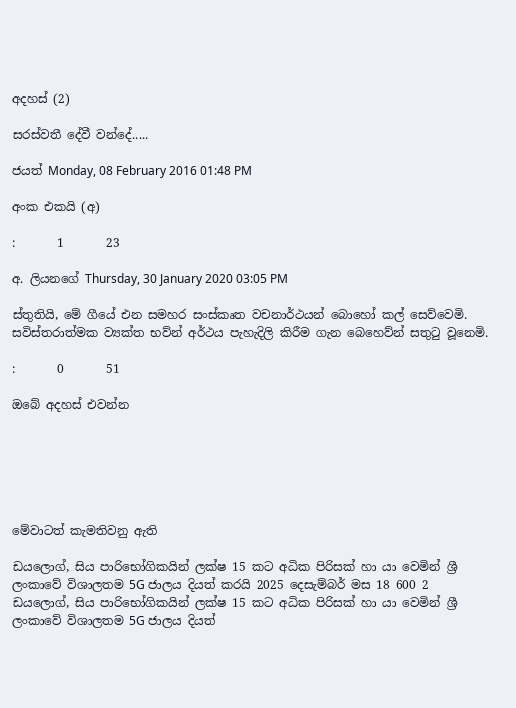අදහස් (2)

සරස්වතී දේවී වන්දේ.....

ජයත් Monday, 08 February 2016 01:48 PM

අංක එකයි (අ)

:       1       23

අ. ලියනගේ Thursday, 30 January 2020 03:05 PM

ස්තුතියි, මේ ගීයේ එන සමහර සංස්කෘත වචනාර්ථයන් බොහෝ කල් සෙව්වෙමි. සවිස්තරාත්මක ව්‍යක්ත භව්න් අර්ථය පැහැදිලි කිරීම ගැන බෙහෙව්න් සතුටු වූනෙමි.

:       0       51

ඔබේ අදහස් එවන්න






මේවාටත් කැමතිවනු ඇති

ඩයලොග්, සිය පාරිභෝගිකයින් ලක්ෂ 15 කට අධික පිරිසක් හා යා වෙමින් ශ්‍රී ලංකාවේ විශාලතම 5G ජාලය දියත් කරයි 2025 දෙසැම්බර් මස 18 600 2
ඩයලොග්, සිය පාරිභෝගිකයින් ලක්ෂ 15 කට අධික පිරිසක් හා යා වෙමින් ශ්‍රී ලංකාවේ විශාලතම 5G ජාලය දියත්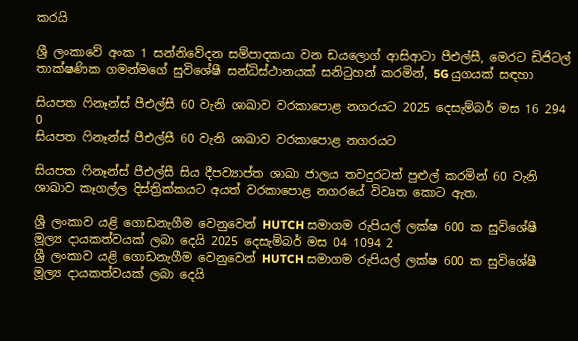කරයි

ශ්‍රී ලංකාවේ අංක 1 සන්නිවේදන සම්පාදකයා වන ඩයලොග් ආසිආටා පීඑල්සී, මෙරට ඩිජිටල් තාක්ෂණික ගමන්මගේ සුවිශේෂී සන්ධිස්ථානයක් සනිටුහන් කරමින්, 5G යුගයක් සඳහා

සියපත ෆිනෑන්ස් පීඑල්සී 60 වැනි ශාඛාව වරකාපොළ නගරයට 2025 දෙසැම්බර් මස 16 294 0
සියපත ෆිනෑන්ස් පීඑල්සී 60 වැනි ශාඛාව වරකාපොළ නගරයට

සියපත ෆිනෑන්ස් පීඑල්සී සිය දීපව්‍යාප්ත ශාඛා ජාලය තවදුරටත් පුළුල් කරමින් 60 වැනි ශාඛාව කෑගල්ල දිස්ත්‍රික්කයට අයත් වරකාපොළ නගරයේ විවෘත කොට ඇත.

ශ්‍රී ලංකාව යළි ගොඩනැගීම වෙනුවෙන් HUTCH සමාගම රුපියල් ලක්ෂ 600 ක සුවිශේෂී මූල්‍ය දායකත්වයක් ලබා දෙයි 2025 දෙසැම්බර් මස 04 1094 2
ශ්‍රී ලංකාව යළි ගොඩනැගීම වෙනුවෙන් HUTCH සමාගම රුපියල් ලක්ෂ 600 ක සුවිශේෂී මූල්‍ය දායකත්වයක් ලබා දෙයි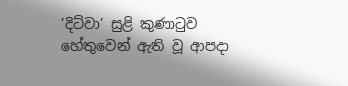’දිට්වා’ සුළි කුණාටුව හේතුවෙන් ඇති වූ ආපදා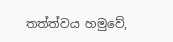තත්ත්වය හමුවේ,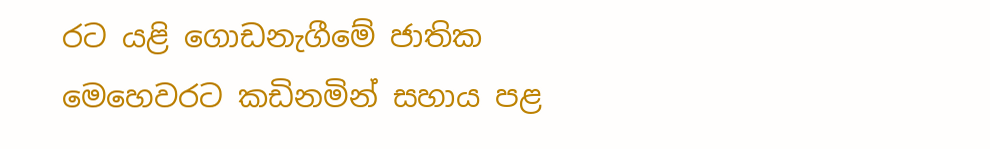රට යළි ගොඩනැගීමේ ජාතික මෙහෙවරට කඩිනමින් සහාය පළ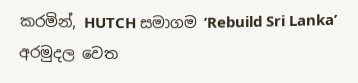කරමින්, HUTCH සමාගම ’Rebuild Sri Lanka’ අරමුදල වෙත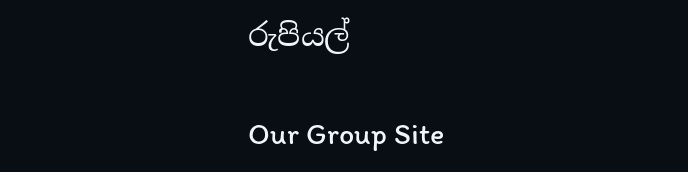රුපියල්

Our Group Site